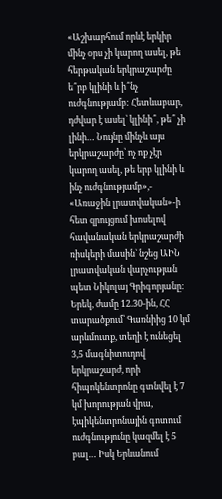«Աշխարհում որևէ երկիր մինչ օրս չի կարող ասել, թե հերթական երկրաշարժը ե՞րբ կլինի և ի՞նչ ուժգնությամբ: Հետևաբար, դժվար է ասել՝ կլինի՞, թե՞ չի լինի… Նույնը մինչև այս երկրաշարժը՝ ոչ ոք չէր կարող ասել, թե երբ կլինի և ինչ ուժգնությամբ»,- «Առաջին լրատվական»-ի հետ զրույցում խոսելով հավանական երկրաշարժի ռիսկերի մասին` նշեց ԱԻՆ լրատվական վարչության պետ Նիկոլայ Գրիգորյանը:
Երեկ, ժամը 12.30-ին, ՀՀ տարածքում՝ Գառնիից 10 կմ արևմուտք, տեղի է ունեցել 3,5 մագնիտուդով երկրաշարժ, որի հիպոկենտրոնը գտնվել է 7 կմ խորության վրա, էպիկենտրոնային գոտում ուժգնությունը կազմել է 5 բալ… Իսկ Երևանում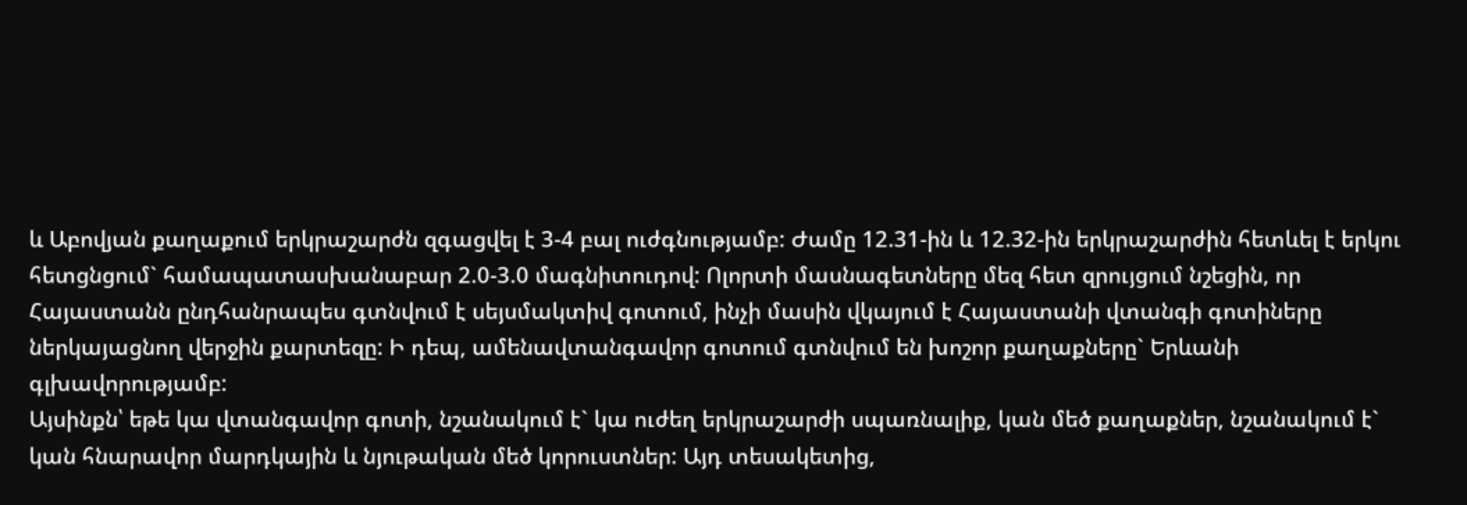և Աբովյան քաղաքում երկրաշարժն զգացվել է 3-4 բալ ուժգնությամբ: Ժամը 12.31-ին և 12.32-ին երկրաշարժին հետևել է երկու հետցնցում` համապատասխանաբար 2.0-3.0 մագնիտուդով: Ոլորտի մասնագետները մեզ հետ զրույցում նշեցին, որ Հայաստանն ընդհանրապես գտնվում է սեյսմակտիվ գոտում, ինչի մասին վկայում է Հայաստանի վտանգի գոտիները ներկայացնող վերջին քարտեզը: Ի դեպ, ամենավտանգավոր գոտում գտնվում են խոշոր քաղաքները` Երևանի գլխավորությամբ:
Այսինքն՝ եթե կա վտանգավոր գոտի, նշանակում է` կա ուժեղ երկրաշարժի սպառնալիք, կան մեծ քաղաքներ, նշանակում է` կան հնարավոր մարդկային և նյութական մեծ կորուստներ: Այդ տեսակետից,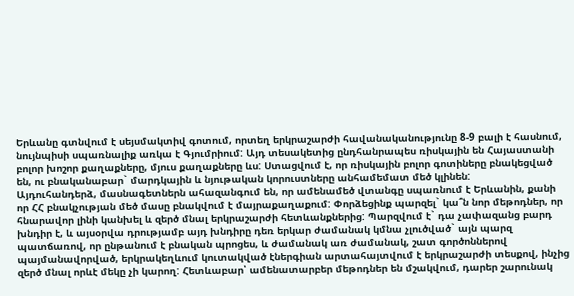Երևանը գտնվում է սեյսմակտիվ գոտում, որտեղ երկրաշարժի հավանականությունը 8-9 բալի է հասնում, նույնպիսի սպառնալիք առկա է Գյումրիում: Այդ տեսակետից ընդհանրապես ռիսկային են Հայաստանի բոլոր խոշոր քաղաքները, մյուս քաղաքները ևս: Ստացվում է, որ ռիսկային բոլոր գոտիները բնակեցված են, ու բնականաբար` մարդկային և նյութական կորուստները անհամեմատ մեծ կլինեն:
Այդուհանդերձ, մասնագետներն ահազանգում են, որ ամենամեծ վտանգը սպառնում է Երևանին, քանի որ ՀՀ բնակչության մեծ մասը բնակվում է մայրաքաղաքում: Փորձեցինք պարզել` կա՞ն նոր մեթոդներ, որ հնարավոր լինի կանխել և զերծ մնալ երկրաշարժի հետևանքներից: Պարզվում է` դա չափազանց բարդ խնդիր է, և այսօրվա դրությամբ այդ խնդիրը դեռ երկար ժամանակ կմնա չլուծված` այն պարզ պատճառով, որ ընթանում է բնական պրոցես, և ժամանակ առ ժամանակ, շատ գործոններով պայմանավորված, երկրակեղևում կուտակված էներգիան արտահայտվում է երկրաշարժի տեսքով, ինչից զերծ մնալ որևէ մեկը չի կարող: Հետևաբար՝ ամենատարբեր մեթոդներ են մշակվում, դարեր շարունակ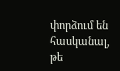փորձում են հասկանալ, թե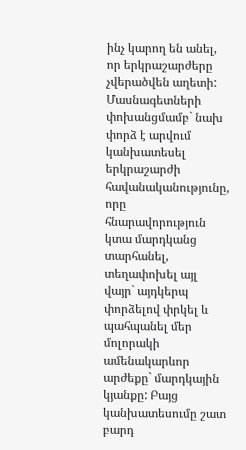ինչ կարող են անել, որ երկրաշարժերը չվերածվեն աղետի:
Մասնագետների փոխանցմամբ` նախ փորձ է արվում կանխատեսել երկրաշարժի հավանականությունը, որը հնարավորություն կտա մարդկանց տարհանել, տեղափոխել այլ վայր` այդկերպ փորձելով փրկել և պահպանել մեր մոլորակի ամենակարևոր արժեքը` մարդկային կյանքը: Բայց կանխատեսումը շատ բարդ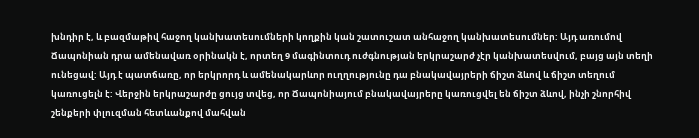խնդիր է, և բազմաթիվ հաջող կանխատեսումների կողքին կան շատուշատ անհաջող կանխատեսումներ: Այդ առումով Ճապոնիան դրա ամենավառ օրինակն է, որտեղ 9 մագինտուդ ուժգնության երկրաշարժ չէր կանխատեսվում, բայց այն տեղի ունեցավ: Այդ է պատճառը, որ երկրորդ և ամենակարևոր ուղղությունը դա բնակավայրերի ճիշտ ձևով և ճիշտ տեղում կառուցելն է: Վերջին երկրաշարժը ցույց տվեց, որ Ճապոնիայում բնակավայրերը կառուցվել են ճիշտ ձևով, ինչի շնորհիվ շենքերի փլուզման հետևանքով մահվան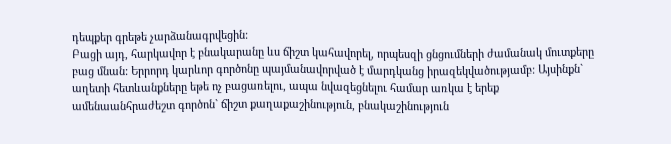դեպքեր գրեթե չարձանագրվեցին:
Բացի այդ, հարկավոր է բնակարանը ևս ճիշտ կահավորել, որպեսզի ցնցումների ժամանակ մուտքերը բաց մնան: Երրորդ կարևոր գործոնը պայմանավորված է մարդկանց իրազեկվածությամբ: Այսինքն` աղետի հետևանքները եթե ոչ բացառելու, ապա նվազեցնելու համար առկա է երեք ամենաանհրաժեշտ գործոն` ճիշտ քաղաքաշինություն, բնակաշինություն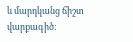և մարդկանց ճիշտ վարքագիծ: